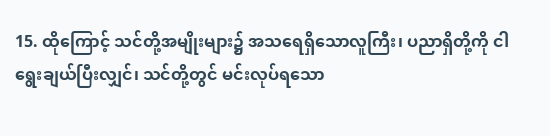15. ထိုကြောင့် သင်တို့အမျိုးများ၌ အသရေရှိသောလူကြီး၊ ပညာရှိတို့ကို ငါရွေးချယ်ပြီးလျှင်၊ သင်တို့တွင် မင်းလုပ်ရသော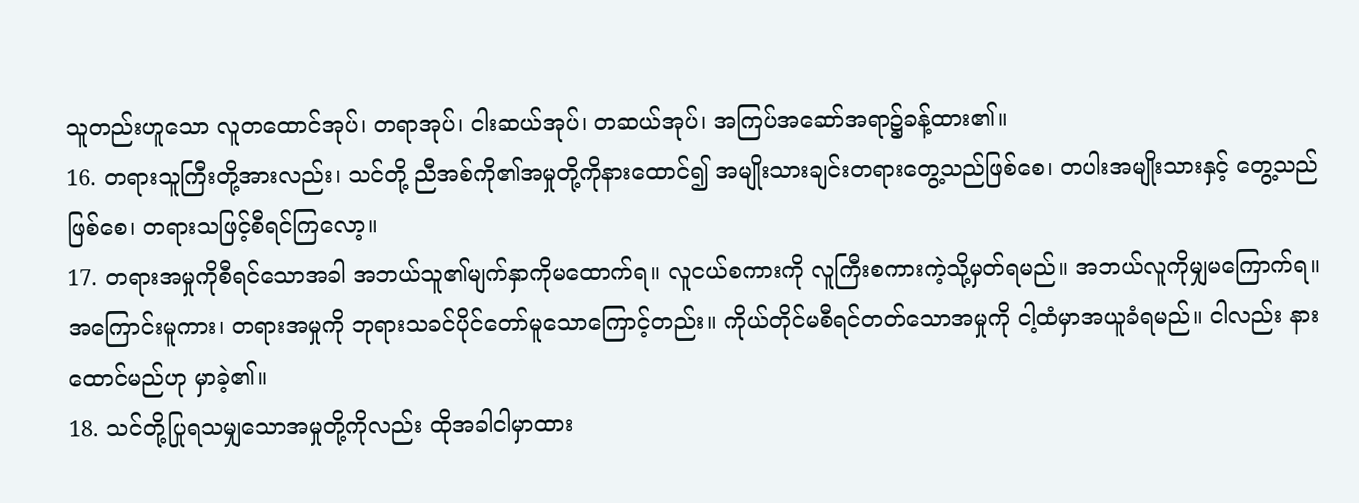သူတည်းဟူသော လူတထောင်အုပ်၊ တရာအုပ်၊ ငါးဆယ်အုပ်၊ တဆယ်အုပ်၊ အကြပ်အဆော်အရာ၌ခန့်ထား၏။
16. တရားသူကြီးတို့အားလည်း၊ သင်တို့ ညီအစ်ကို၏အမှုတို့ကိုနားထောင်၍ အမျိုးသားချင်းတရားတွေ့သည်ဖြစ်စေ၊ တပါးအမျိုးသားနှင့် တွေ့သည်ဖြစ်စေ၊ တရားသဖြင့်စီရင်ကြလော့။
17. တရားအမှုကိုစီရင်သောအခါ အဘယ်သူ၏မျက်နှာကိုမထောက်ရ။ လူငယ်စကားကို လူကြီးစကားကဲ့သို့မှတ်ရမည်။ အဘယ်လူကိုမျှမကြောက်ရ။ အကြောင်းမူကား၊ တရားအမှုကို ဘုရားသခင်ပိုင်တော်မူသောကြောင့်တည်း။ ကိုယ်တိုင်မစီရင်တတ်သောအမှုကို ငါ့ထံမှာအယူခံရမည်။ ငါလည်း နားထောင်မည်ဟု မှာခဲ့၏။
18. သင်တို့ပြုရသမျှသောအမှုတို့ကိုလည်း ထိုအခါငါမှာထား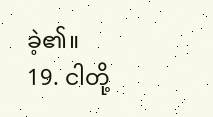ခဲ့၏။
19. ငါတို့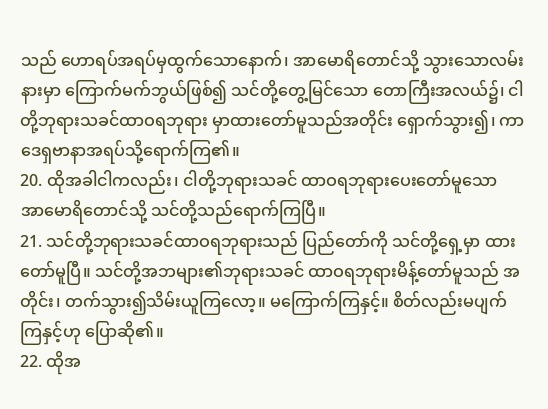သည် ဟောရပ်အရပ်မှထွက်သောနောက်၊ အာမောရိတောင်သို့ သွားသောလမ်းနားမှာ ကြောက်မက်ဘွယ်ဖြစ်၍ သင်တို့တွေ့မြင်သော တောကြီးအလယ်၌၊ ငါတို့ဘုရားသခင်ထာဝရဘုရား မှာထားတော်မူသည်အတိုင်း ရှောက်သွား၍၊ ကာဒေရှဗာနာအရပ်သို့ရောက်ကြ၏။
20. ထိုအခါငါကလည်း၊ ငါတို့ဘုရားသခင် ထာဝရဘုရားပေးတော်မူသော အာမောရိတောင်သို့ သင်တို့သည်ရောက်ကြပြီ။
21. သင်တို့ဘုရားသခင်ထာဝရဘုရားသည် ပြည်တော်ကို သင်တို့ရှေ့မှာ ထားတော်မူပြီ။ သင်တို့အဘများ၏ဘုရားသခင် ထာဝရဘုရားမိန့်တော်မူသည် အတိုင်း၊ တက်သွား၍သိမ်းယူကြလော့။ မကြောက်ကြနှင့်။ စိတ်လည်းမပျက်ကြနှင့်ဟု ပြောဆို၏။
22. ထိုအ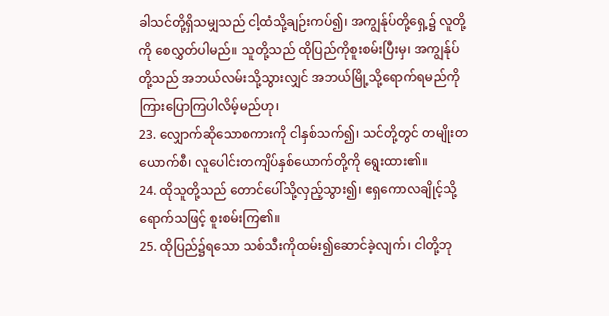ခါသင်တို့ရှိသမျှသည် ငါ့ထံသို့ချဉ်းကပ်၍၊ အကျွန်ုပ်တို့ရှေ့၌ လူတို့ကို စေလွှတ်ပါမည်။ သူတို့သည် ထိုပြည်ကိုစူးစမ်းပြီးမှ၊ အကျွန်ုပ်တို့သည် အဘယ်လမ်းသို့သွားလျှင် အဘယ်မြို့သို့ရောက်ရမည်ကို ကြားပြောကြပါလိမ့်မည်ဟု၊
23. လျှောက်ဆိုသောစကားကို ငါနှစ်သက်၍၊ သင်တို့တွင် တမျိုးတယောက်စီ၊ လူပေါင်းတကျိပ်နှစ်ယောက်တို့ကို ရွေးထား၏။
24. ထိုသူတို့သည် တောင်ပေါ်သို့လှည့်သွား၍၊ ဧရှကောလချိုင့်သို့ရောက်သဖြင့် စူးစမ်းကြ၏။
25. ထိုပြည်၌ရသော သစ်သီးကိုထမ်း၍ဆောင်ခဲ့လျက်၊ ငါတို့ဘု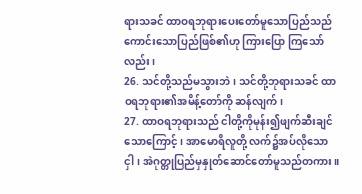ရားသခင် ထာဝရဘုရားပေးတော်မူသောပြည်သည် ကောင်းသောပြည်ဖြစ်၏ဟု ကြားပြော ကြသော်လည်း၊
26. သင်တို့သည်မသွားဘဲ၊ သင်တို့ဘုရားသခင် ထာဝရဘုရား၏အမိန့်တော်ကို ဆန်လျက်၊
27. ထာဝရဘုရားသည် ငါတို့ကိုမုန်း၍ဖျက်ဆီးချင်သောကြောင့်၊ အာမောရိလူတို့ လက်၌အပ်လိုသောငှါ၊ အဲဂုတ္တုပြည်မှနှုတ်ဆောင်တော်မူသည်တကား။